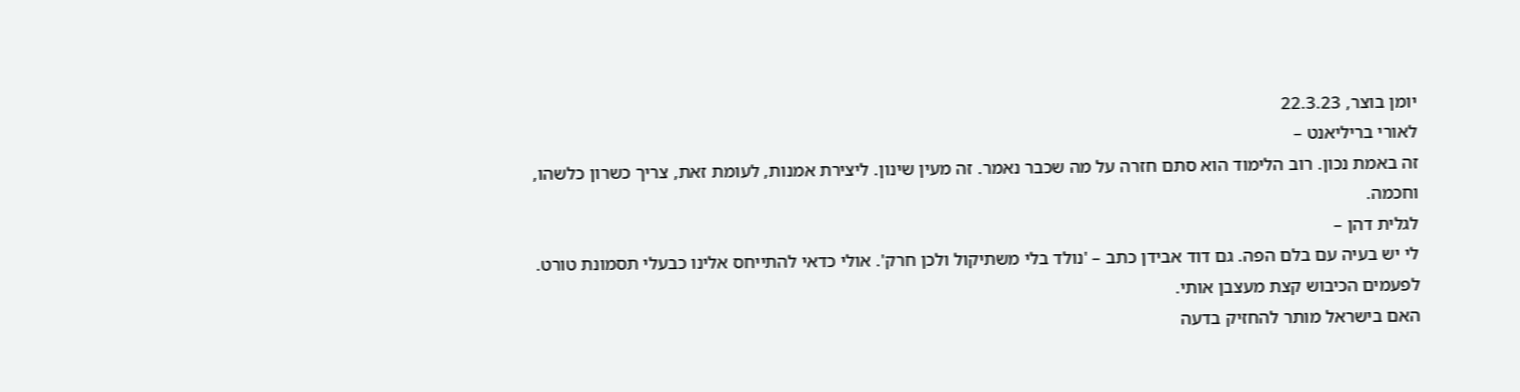יומן בוצר, 22.3.23
לאורי בריליאנט –
זה באמת נכון. רוב הלימוד הוא סתם חזרה על מה שכבר נאמר. זה מעין שינון. ליצירת אמנות, לעומת זאת, צריך כשרון כלשהו, וחכמה.
לגלית דהן –
לי יש בעיה עם בלם הפה. גם דוד אבידן כתב – 'נולד בלי משתיקול ולכן חרק'. אולי כדאי להתייחס אלינו כבעלי תסמונת טורט.
לפעמים הכיבוש קצת מעצבן אותי.
האם בישראל מותר להחזיק בדעה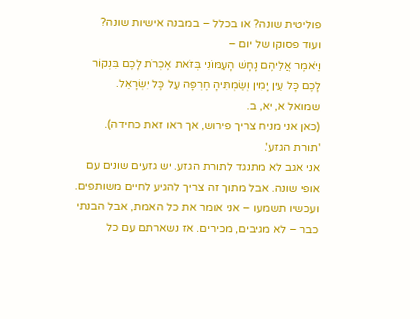פוליטית שונה? או בכלל – במבנה אישיות שונה?
ועוד פסוקו של יום –
וַיֹּאמֶר אֲלֵיהֶם נָחָשׁ הָעַמּוֹנִי בְּזֹאת אֶכְרֹת לָכֶם בִּנְקוֹר לָכֶם כָּל עֵין יָמִין וְשַׂמְתִּיהָ חֶרְפָּה עַל כָּל יִשְׂרָאֵל.
שמואל א, יא, ב.
(כאן אני מניח צריך פירוש, אך ראו זאת כחידה).
'תורת הגזע'.
אני אגב לא מתנגד לתורת הגזע. יש גזעים שונים עם אופי שונה. אבל מתוך זה צריך להגיע לחיים משותפים.
ועכשיו תשמעו – אני אומר את כל האמת, אבל הבנתי כבר – לא מגיבים, מכירים. אז נשארתם עם כל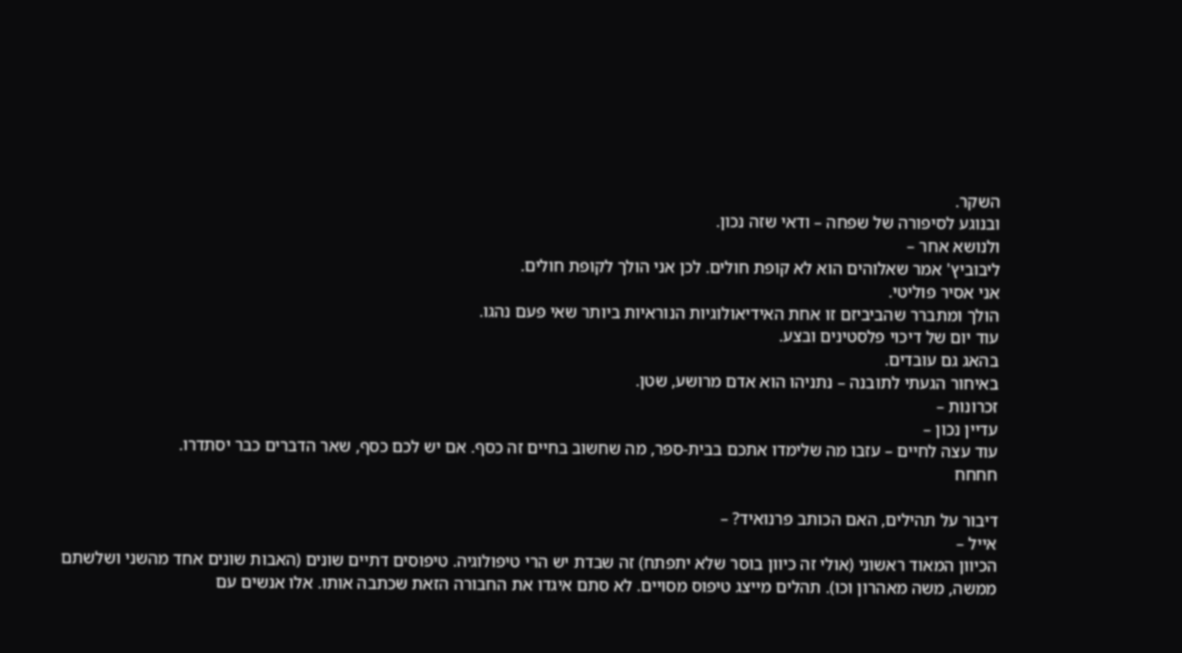השקר.
ובנוגע לסיפורה של שפחה – ודאי שזה נכון.
ולנושא אחר –
ליבוביץ' אמר שאלוהים הוא לא קופת חולים. לכן אני הולך לקופת חולים.
אני אסיר פוליטי.
הולך ומתברר שהביביזם זו אחת האידיאולוגיות הנוראיות ביותר שאי פעם נהגו.
עוד יום של דיכוי פלסטינים ובצע.
בהאג גם עובדים.
באיחור הגעתי לתובנה – נתניהו הוא אדם מרושע, שטן.
זכרונות –
עדיין נכון –
עוד עצה לחיים – עזבו מה שלימדו אתכם בבית-ספר, מה שחשוב בחיים זה כסף. אם יש לכם כסף, שאר הדברים כבר יסתדרו.
חחחח

דיבור על תהילים, האם הכותב פרנואיד? –
אייל –
הכיוון המאוד ראשוני (אולי זה כיוון בוסר שלא יתפתח) זה שבדת יש הרי טיפולוגיה. טיפוסים דתיים שונים (האבות שונים אחד מהשני ושלשתם ממשה, משה מאהרון וכו). תהלים מייצג טיפוס מסויים. לא סתם איגדו את החבורה הזאת שכתבה אותו. אלו אנשים עם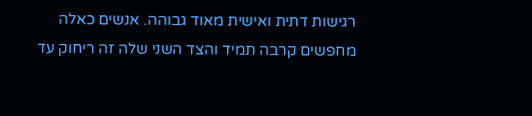רגישות דתית ואישית מאוד גבוהה. אנשים כאלה מחפשים קרבה תמיד והצד השני שלה זה ריחוק עד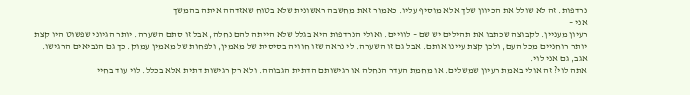נרדפות. זה לא שולל את הכיוון שלך אלא מוסיף עליו. כאמור זאת מחשבה ראשונית שלא בטוח שאזדהה איתה בהמשך
אני –
רעיון מעניין. לקבוצה שכתבו את תהילים יש שם – לוויים. ואולי הנרדפות היא בגלל שלא הייתה להם נחלה, אבל זו סתם השערה. יותר הגיוני שפשוט היו קצת יותר רוחניים מכל העם, ולכן קצת עיינו אותם. אבל גם זו השערה. לי נראה שזו חוויה בסיסית של מאמין, ולפחות של מאמין עמוק. כך גם הנביאים הרגישו.
אגב, גם אני לוי.
אתה לוי? זה אולי באמת רעיון שמשלים. או מחמת העדר הנחלה או רגישותם הדתית הגבוהה. ולא רק רגישות דתית אלא בכלל. לוי עוד בחיי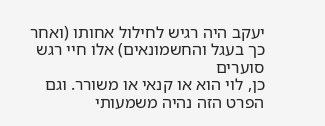יעקב היה רגיש לחילול אחותו (ואחר כך בעגל והחשמונאים) אלו חיי רגש סוערים
כן, לוי הוא או קנאי או משורר. וגם הפרט הזה נהיה משמעותי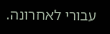עבורי לאחרונה.